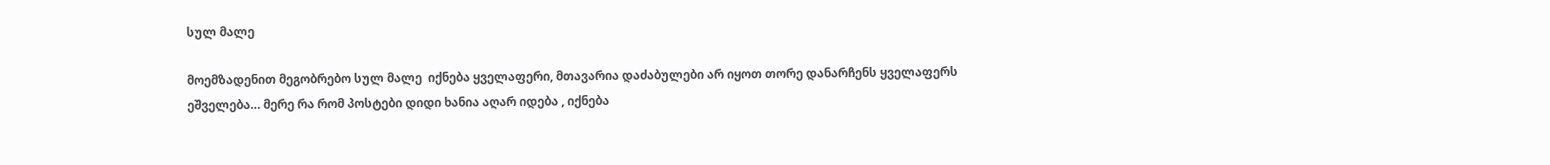სულ მალე

მოემზადენით მეგობრებო სულ მალე  იქნება ყველაფერი, მთავარია დაძაბულები არ იყოთ თორე დანარჩენს ყველაფერს ეშველება… მერე რა რომ პოსტები დიდი ხანია აღარ იდება , იქნება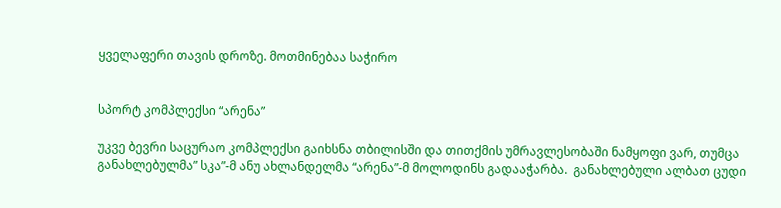ყველაფერი თავის დროზე. მოთმინებაა საჭირო


სპორტ კომპლექსი “არენა”

უკვე ბევრი საცურაო კომპლექსი გაიხსნა თბილისში და თითქმის უმრავლესობაში ნამყოფი ვარ, თუმცა განახლებულმა” სკა”-მ ანუ ახლანდელმა “არენა”-მ მოლოდინს გადააჭარბა.  განახლებული ალბათ ცუდი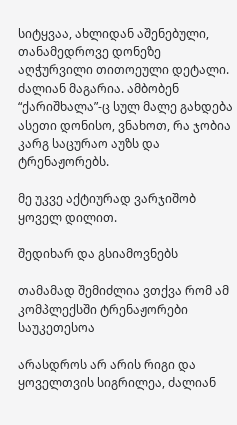სიტყვაა, ახლიდან აშენებული, თანამედროვე დონეზე აღჭურვილი თითოეული დეტალი. ძალიან მაგარია. ამბობენ “ქარიშხალა”-ც სულ მალე გახდება ასეთი დონისო, ვნახოთ, რა ჯობია კარგ საცურაო აუზს და ტრენაჟორებს.

მე უკვე აქტიურად ვარჯიშობ ყოველ დილით.

შედიხარ და გსიამოვნებს

თამამად შემიძლია ვთქვა რომ ამ კომპლექსში ტრენაჟორები საუკეთესოა

არასდროს არ არის რიგი და ყოველთვის სიგრილეა, ძალიან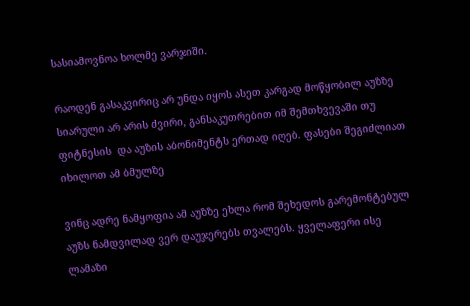სასიამოვნოა ხოლმე ვარჯიში.

რაოდენ გასაკვირიც არ უნდა იყოს ასეთ კარგად მოწყობილ აუზზე სიარული არ არის ძვირი, განსაკუთრებით იმ შემთხვევაში თუ ფიტნესის  და აუზის აბონიმენტს ერთად იღებ. ფასები შეგიძლიათ იხილოთ ამ ბმულზე

ვინც ადრე ნამყოფია ამ აუზზე ეხლა რომ შეხედოს გარემონტებულ აუზს ნამდვილად ვერ დაუჯერებს თვალებს. ყველაფერი ისე ლამაზი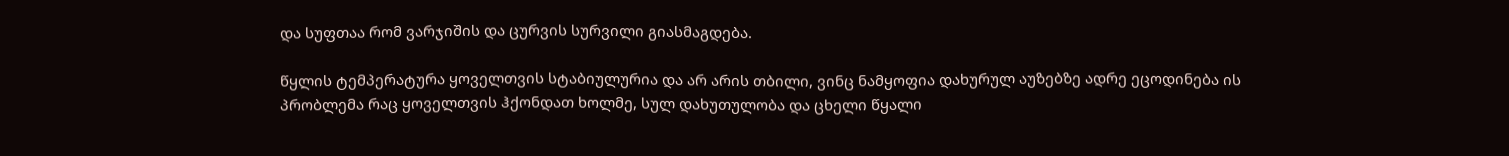და სუფთაა რომ ვარჯიშის და ცურვის სურვილი გიასმაგდება.

წყლის ტემპერატურა ყოველთვის სტაბიულურია და არ არის თბილი, ვინც ნამყოფია დახურულ აუზებზე ადრე ეცოდინება ის პრობლემა რაც ყოველთვის ჰქონდათ ხოლმე, სულ დახუთულობა და ცხელი წყალი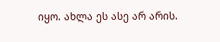იყო. ახლა ეს ასე არ არის.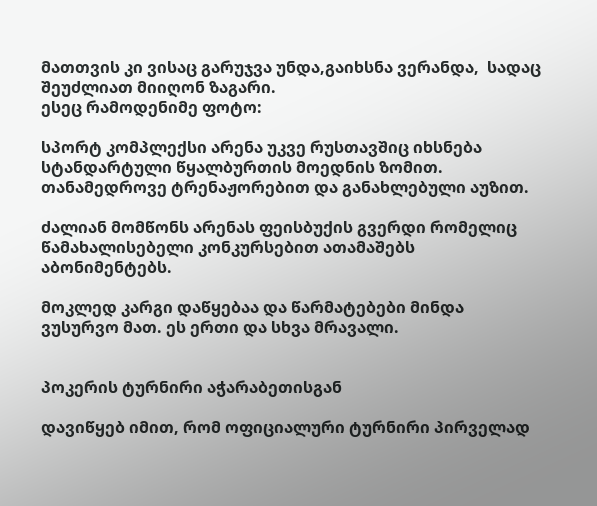მათთვის კი ვისაც გარუჯვა უნდა,გაიხსნა ვერანდა,  სადაც შეუძლიათ მიიღონ ზაგარი.
ესეც რამოდენიმე ფოტო:

სპორტ კომპლექსი არენა უკვე რუსთავშიც იხსნება სტანდარტული წყალბურთის მოედნის ზომით. თანამედროვე ტრენაჟორებით და განახლებული აუზით.

ძალიან მომწონს არენას ფეისბუქის გვერდი რომელიც წამახალისებელი კონკურსებით ათამაშებს აბონიმენტებს.

მოკლედ კარგი დაწყებაა და წარმატებები მინდა ვუსურვო მათ. ეს ერთი და სხვა მრავალი.


პოკერის ტურნირი აჭარაბეთისგან

დავიწყებ იმით, რომ ოფიციალური ტურნირი პირველად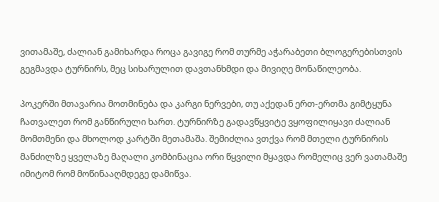ვითამაშე, ძალიან გამიხარდა როცა გავიგე რომ თურმე აჭარაბეთი ბლოგერებისთვის გეგმავდა ტურნირს, მეც სიხარულით დავთანხმდი და მივიღე მონაწილეობა.

პოკერში მთავარია მოთმინება და კარგი ნერვები, თუ აქედან ერთ-ერთმა გიმტყუნა ჩათვალეთ რომ განწირული ხართ. ტურნირზე გადავწყვიტე ვყოფილიყავი ძალიან მომთმენი და მხოლოდ კარტში მეთამაშა. შემიძლია ვთქვა რომ მთელი ტურნირის მანძილზე ყველაზე მაღალი კომბინაცია ორი წყვილი მყავდა რომელიც ვერ ვათამაშე იმიტომ რომ მოწინააღმდეგე დამიწვა.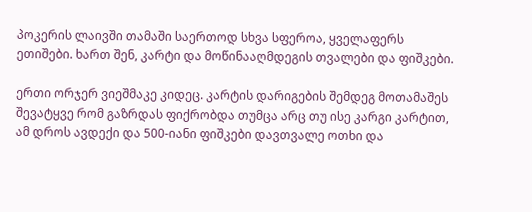პოკერის ლაივში თამაში საერთოდ სხვა სფეროა, ყველაფერს ეთიშები. ხართ შენ, კარტი და მოწინააღმდეგის თვალები და ფიშკები.

ერთი ორჯერ ვიეშმაკე კიდეც. კარტის დარიგების შემდეგ მოთამაშეს შევატყვე რომ გაზრდას ფიქრობდა თუმცა არც თუ ისე კარგი კარტით, ამ დროს ავდექი და 500-იანი ფიშკები დავთვალე ოთხი და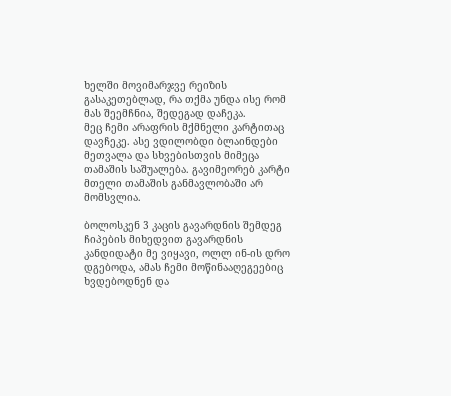ხელში მოვიმარჯვე რეიზის გასაკეთებლად, რა თქმა უნდა ისე რომ მას შეემჩნია, შედეგად დაჩეკა.
მეც ჩემი არაფრის მქმნელი კარტითაც დავჩეკე. ასე ვდილობდი ბლაინდები მეთვალა და სხვებისთვის მიმეცა თამაშის საშუალება. გავიმეორებ კარტი მთელი თამაშის განმავლობაში არ მომსვლია.

ბოლოსკენ 3 კაცის გავარდნის შემდეგ ჩიპების მიხედვით გავარდნის კანდიდატი მე ვიყავი, ოლლ ინ-ის დრო დგებოდა, ამას ჩემი მოწინააღეგეებიც ხვდებოდნენ და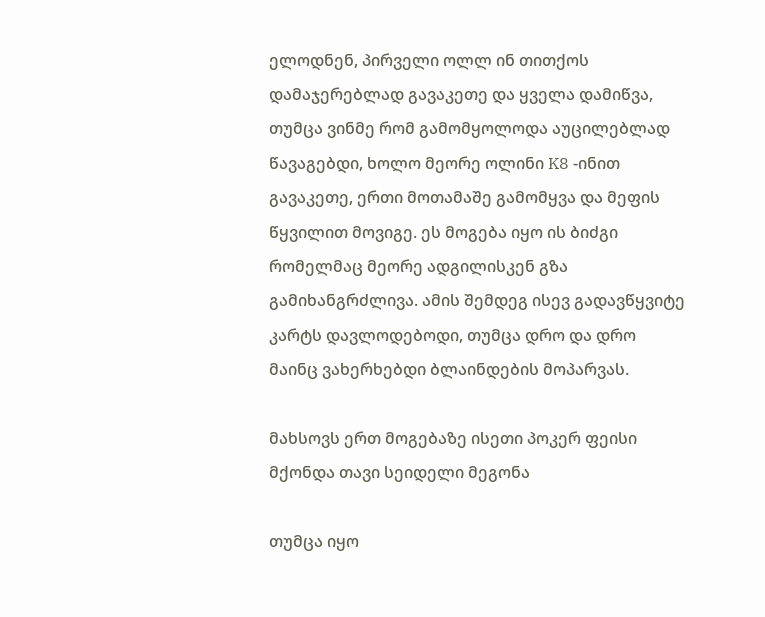ელოდნენ, პირველი ოლლ ინ თითქოს დამაჯერებლად გავაკეთე და ყველა დამიწვა, თუმცა ვინმე რომ გამომყოლოდა აუცილებლად წავაგებდი, ხოლო მეორე ოლინი K8 -ინით გავაკეთე, ერთი მოთამაშე გამომყვა და მეფის წყვილით მოვიგე. ეს მოგება იყო ის ბიძგი რომელმაც მეორე ადგილისკენ გზა გამიხანგრძლივა. ამის შემდეგ ისევ გადავწყვიტე კარტს დავლოდებოდი, თუმცა დრო და დრო მაინც ვახერხებდი ბლაინდების მოპარვას.

მახსოვს ერთ მოგებაზე ისეთი პოკერ ფეისი მქონდა თავი სეიდელი მეგონა

თუმცა იყო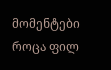მომენტები როცა ფილ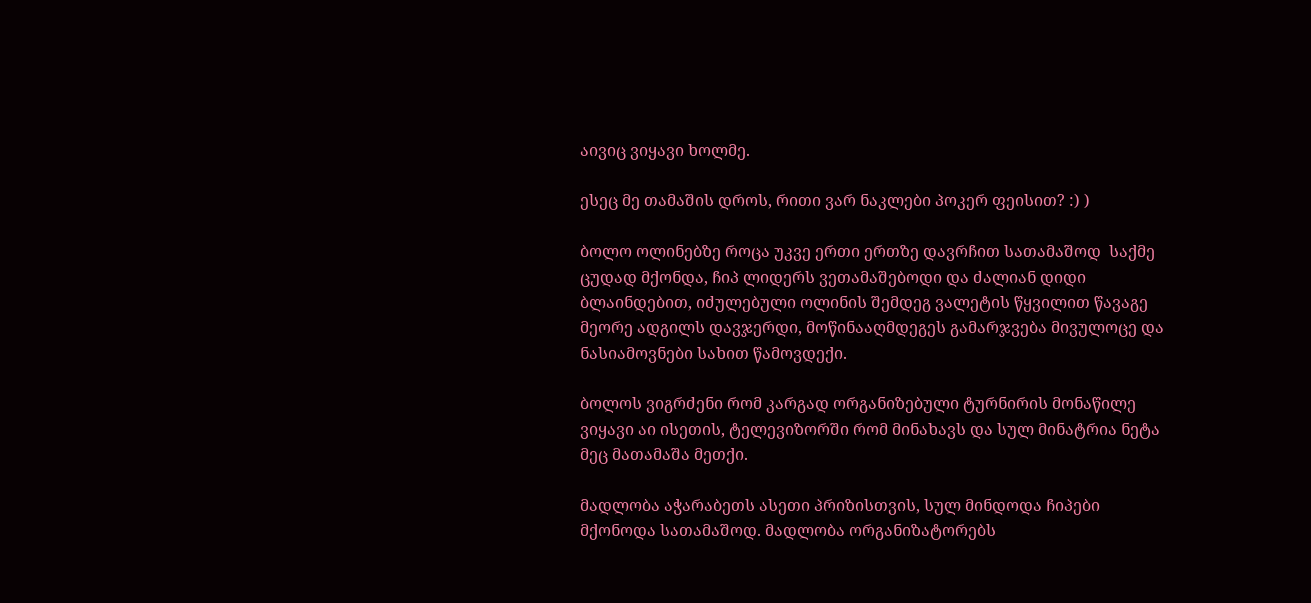აივიც ვიყავი ხოლმე.

ესეც მე თამაშის დროს, რითი ვარ ნაკლები პოკერ ფეისით? :) )

ბოლო ოლინებზე როცა უკვე ერთი ერთზე დავრჩით სათამაშოდ  საქმე ცუდად მქონდა, ჩიპ ლიდერს ვეთამაშებოდი და ძალიან დიდი ბლაინდებით, იძულებული ოლინის შემდეგ ვალეტის წყვილით წავაგე მეორე ადგილს დავჯერდი, მოწინააღმდეგეს გამარჯვება მივულოცე და ნასიამოვნები სახით წამოვდექი.

ბოლოს ვიგრძენი რომ კარგად ორგანიზებული ტურნირის მონაწილე ვიყავი აი ისეთის, ტელევიზორში რომ მინახავს და სულ მინატრია ნეტა მეც მათამაშა მეთქი.

მადლობა აჭარაბეთს ასეთი პრიზისთვის, სულ მინდოდა ჩიპები მქონოდა სათამაშოდ. მადლობა ორგანიზატორებს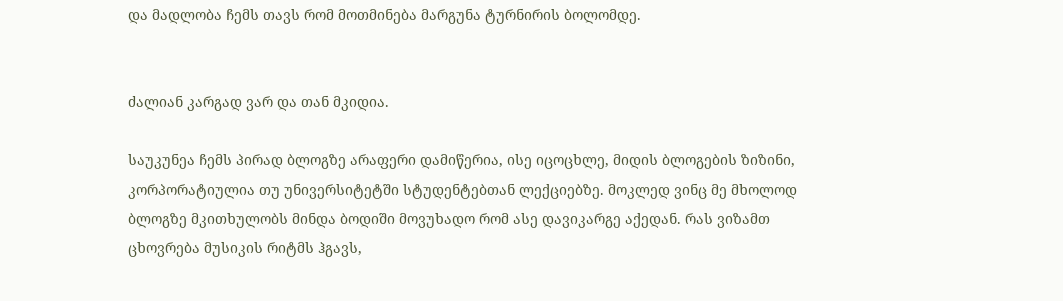და მადლობა ჩემს თავს რომ მოთმინება მარგუნა ტურნირის ბოლომდე.


ძალიან კარგად ვარ და თან მკიდია.

საუკუნეა ჩემს პირად ბლოგზე არაფერი დამიწერია, ისე იცოცხლე, მიდის ბლოგების ზიზინი, კორპორატიულია თუ უნივერსიტეტში სტუდენტებთან ლექციებზე. მოკლედ ვინც მე მხოლოდ ბლოგზე მკითხულობს მინდა ბოდიში მოვუხადო რომ ასე დავიკარგე აქედან. რას ვიზამთ ცხოვრება მუსიკის რიტმს ჰგავს,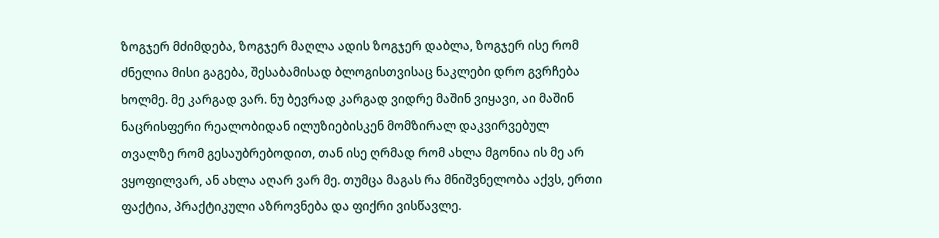ზოგჯერ მძიმდება, ზოგჯერ მაღლა ადის ზოგჯერ დაბლა, ზოგჯერ ისე რომ ძნელია მისი გაგება, შესაბამისად ბლოგისთვისაც ნაკლები დრო გვრჩება ხოლმე. მე კარგად ვარ. ნუ ბევრად კარგად ვიდრე მაშინ ვიყავი, აი მაშინ ნაცრისფერი რეალობიდან ილუზიებისკენ მომზირალ დაკვირვებულ თვალზე რომ გესაუბრებოდით, თან ისე ღრმად რომ ახლა მგონია ის მე არ ვყოფილვარ, ან ახლა აღარ ვარ მე. თუმცა მაგას რა მნიშვნელობა აქვს, ერთი ფაქტია, პრაქტიკული აზროვნება და ფიქრი ვისწავლე.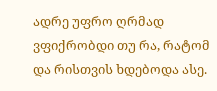ადრე უფრო ღრმად ვფიქრობდი თუ რა, რატომ და რისთვის ხდებოდა ასე.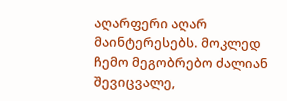აღარფერი აღარ მაინტერესებს. მოკლედ ჩემო მეგობრებო ძალიან შევიცვალე,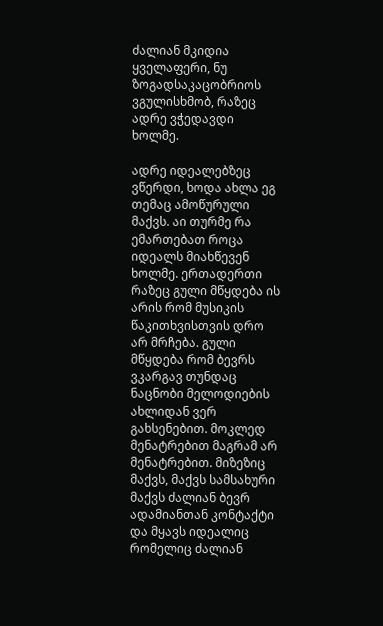ძალიან მკიდია ყველაფერი, ნუ ზოგადსაკაცობრიოს ვგულისხმობ, რაზეც ადრე ვჭედავდი ხოლმე.

ადრე იდეალებზეც ვწერდი, ხოდა ახლა ეგ თემაც ამოწურული მაქვს. აი თურმე რა ემართებათ როცა იდეალს მიახწევენ ხოლმე. ერთადერთი რაზეც გული მწყდება ის არის რომ მუსიკის წაკითხვისთვის დრო არ მრჩება. გული მწყდება რომ ბევრს ვკარგავ თუნდაც ნაცნობი მელოდიების ახლიდან ვერ გახსენებით. მოკლედ მენატრებით მაგრამ არ მენატრებით. მიზეზიც მაქვს, მაქვს სამსახური მაქვს ძალიან ბევრ ადამიანთან კონტაქტი და მყავს იდეალიც რომელიც ძალიან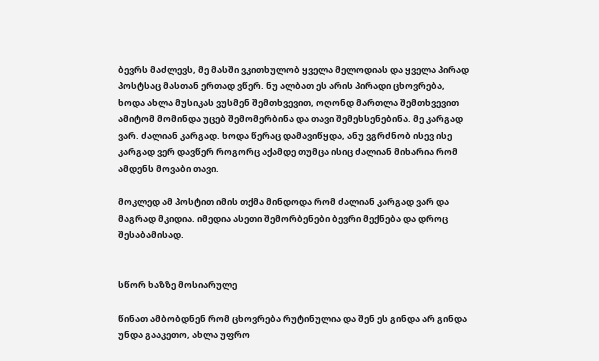ბევრს მაძლევს, მე მასში ვკითხულობ ყველა მელოდიას და ყველა პირად პოსტსაც მასთან ერთად ვწერ. ნუ ალბათ ეს არის პირადი ცხოვრება, ხოდა ახლა მუსიკას ვუსმენ შემთხვევით, ოღონდ მართლა შემთხვევით ამიტომ მომინდა უცებ შემომერბინა და თავი შემეხსენებინა. მე კარგად ვარ. ძალიან კარგად. ხოდა წერაც დამავიწყდა, ანუ ვგრძნობ ისევ ისე კარგად ვერ დავწერ როგორც აქამდე თუმცა ისიც ძალიან მიხარია რომ ამდენს მოვაბი თავი.

მოკლედ ამ პოსტით იმის თქმა მინდოდა რომ ძალიან კარგად ვარ და მაგრად მკიდია. იმედია ასეთი შემორბენები ბევრი მექნება და დროც შესაბამისად.


სწორ ხაზზე მოსიარულე

წინათ ამბობდნენ რომ ცხოვრება რუტინულია და შენ ეს გინდა არ გინდა უნდა გააკეთო, ახლა უფრო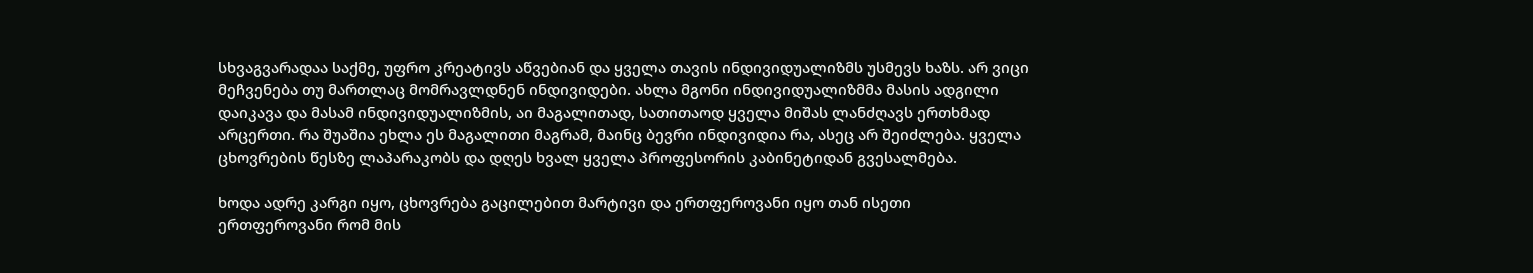სხვაგვარადაა საქმე, უფრო კრეატივს აწვებიან და ყველა თავის ინდივიდუალიზმს უსმევს ხაზს. არ ვიცი მეჩვენება თუ მართლაც მომრავლდნენ ინდივიდები. ახლა მგონი ინდივიდუალიზმმა მასის ადგილი დაიკავა და მასამ ინდივიდუალიზმის, აი მაგალითად, სათითაოდ ყველა მიშას ლანძღავს ერთხმად არცერთი. რა შუაშია ეხლა ეს მაგალითი მაგრამ, მაინც ბევრი ინდივიდია რა, ასეც არ შეიძლება. ყველა ცხოვრების წესზე ლაპარაკობს და დღეს ხვალ ყველა პროფესორის კაბინეტიდან გვესალმება.

ხოდა ადრე კარგი იყო, ცხოვრება გაცილებით მარტივი და ერთფეროვანი იყო თან ისეთი ერთფეროვანი რომ მის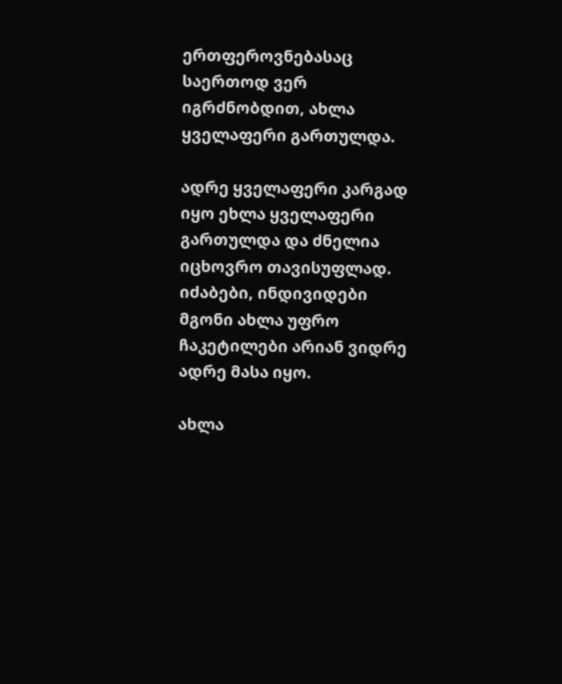ერთფეროვნებასაც საერთოდ ვერ იგრძნობდით, ახლა ყველაფერი გართულდა.

ადრე ყველაფერი კარგად იყო ეხლა ყველაფერი გართულდა და ძნელია იცხოვრო თავისუფლად. იძაბები, ინდივიდები მგონი ახლა უფრო ჩაკეტილები არიან ვიდრე ადრე მასა იყო.

ახლა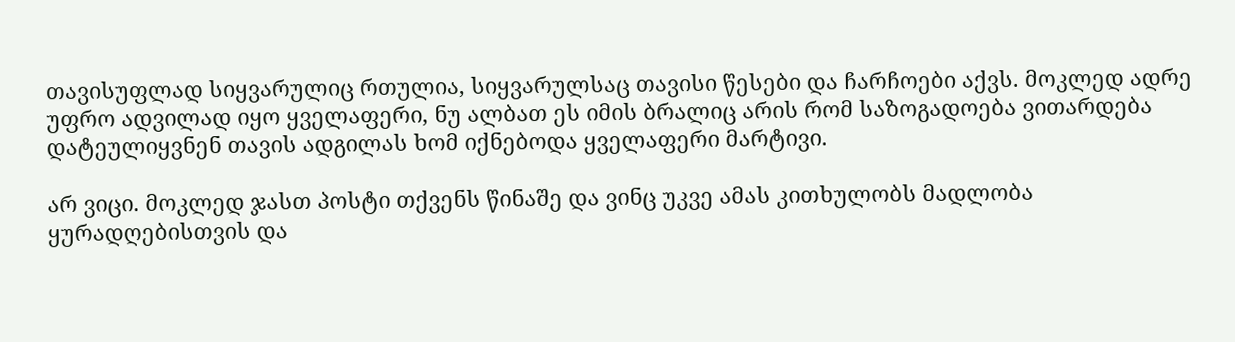თავისუფლად სიყვარულიც რთულია, სიყვარულსაც თავისი წესები და ჩარჩოები აქვს. მოკლედ ადრე უფრო ადვილად იყო ყველაფერი, ნუ ალბათ ეს იმის ბრალიც არის რომ საზოგადოება ვითარდება დატეულიყვნენ თავის ადგილას ხომ იქნებოდა ყველაფერი მარტივი.

არ ვიცი. მოკლედ ჯასთ პოსტი თქვენს წინაშე და ვინც უკვე ამას კითხულობს მადლობა ყურადღებისთვის და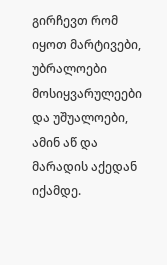გირჩევთ რომ იყოთ მარტივები, უბრალოები მოსიყვარულეები და უშუალოები, ამინ აწ და მარადის აქედან იქამდე.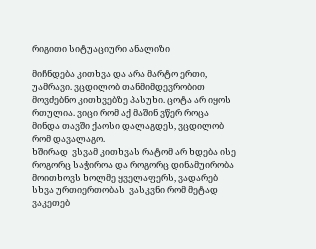რიგითი სიტუაციური ანალიზი

მიჩნდება კითხვა და არა მარტო ერთი, უამრავი. ვცდილობ თანმიმდევრობით მოვძებნო კითხვებზე პასუხი. ცოტა არ იყოს რთულია. ვიცი რომ აქ მაშინ ვწერ როცა მინდა თავში ქაოსი დალაგდეს, ვცდილობ რომ დავალაგო.
ხშირად  ვსვამ კითხვას რატომ არ ხდება ისე როგორც საჭიროა და როგორც დინამუირობა მოითხოვს ხოლმე ყველაფერს, ვადარებ სხვა ურთიერთობას  ვასკვნი რომ მეტად ვაკეთებ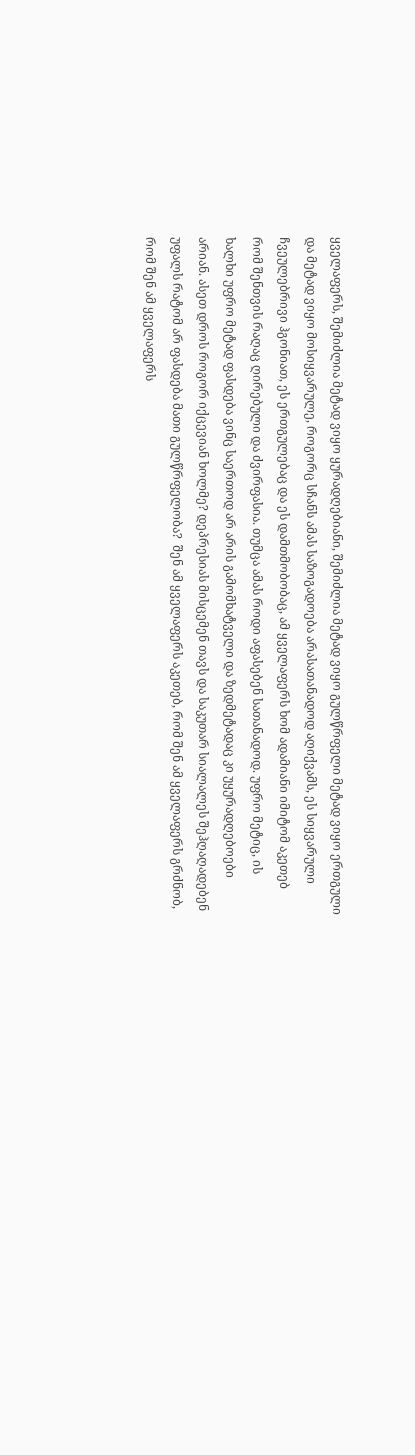ყველაფერს, შემიძლია მეტად ვიყო ყურადღებიანი, შემიძლია მეტად ვიყო გულწრფელი მეტად ვიყო ერთგული და მეტად ვიყო მოსიყვარულე, როგორც სჩანს ამას საზოგადოება არასათანადოდ აღიქვამს, ეს სიყვარული ჩვეულებრივი ჰგონიათ, ეს ერთგულებაც და ეს დამთმობობაც, ამ ყველაფერს ხომ ადამიანი იმიტომ აკეთებ რომ შენთვის რაღაც ღირებული და ძვირფასია. თუმცა ამას როდი აფასებენ სათანადოდ. უფრო მეტიც, ის ხალხი უფრო მეტად ფასდება ვინც საერთოდ არ არის გამომხატველი და ზედმეტადაც კი უყურადღებოები არიან. ასეთ დროს როგორ იქცევიან ხოლმე? დეპრესიას მისცემენ თავს და საკუთარ სიალალეს შეჰღაღადებენ უფალს რატომ არ ფასდება მათი გულწრფელობა?  შენ ამ ყველაფერს აკეთებ, რომ შენ ამ ყველაფერს გრძნობ, რომ შენ ამ ყველაფერს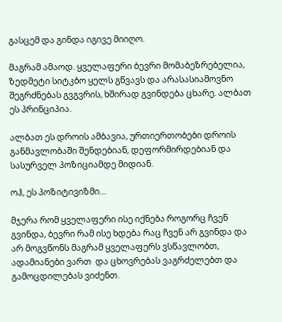გასცემ და გინდა იგივე მიიღო.

მაგრამ ამაოდ. ყველაფერი ბევრი მომაბეზრებელია, ზედმეტი სიტკბო ყელს გწვავს და არასასიამოვნო შეგრძნებას გვგვრის, ხშირად გვინდება ცხარე. ალბათ ეს პრინციპია.

ალბათ ეს დროის ამბავია, ურთიერთობები დროის განმავლობაში შენდებიან, დეფორმირდებიან და სასურველ პოზიციამდე მიდიან.

ოჰ, ეს პოზიტივიზმი…

მჯერა რომ ყველაფერი ისე იქნება როგორც ჩვენ გვინდა, ბევრი რამ ისე ხდება რაც ჩვენ არ გვინდა და არ მოგვწონს მაგრამ ყველაფერს ვსწავლობთ, ადამიანები ვართ  და ცხოვრებას ვაგრძელებთ და გამოცდილებას ვიძენთ.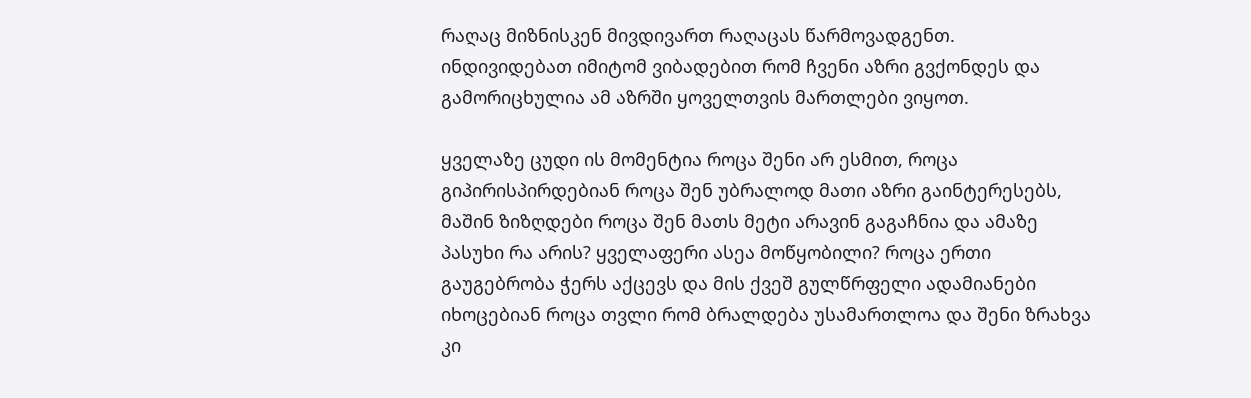რაღაც მიზნისკენ მივდივართ რაღაცას წარმოვადგენთ.
ინდივიდებათ იმიტომ ვიბადებით რომ ჩვენი აზრი გვქონდეს და გამორიცხულია ამ აზრში ყოველთვის მართლები ვიყოთ.

ყველაზე ცუდი ის მომენტია როცა შენი არ ესმით, როცა გიპირისპირდებიან როცა შენ უბრალოდ მათი აზრი გაინტერესებს, მაშინ ზიზღდები როცა შენ მათს მეტი არავინ გაგაჩნია და ამაზე პასუხი რა არის? ყველაფერი ასეა მოწყობილი? როცა ერთი გაუგებრობა ჭერს აქცევს და მის ქვეშ გულწრფელი ადამიანები იხოცებიან როცა თვლი რომ ბრალდება უსამართლოა და შენი ზრახვა კი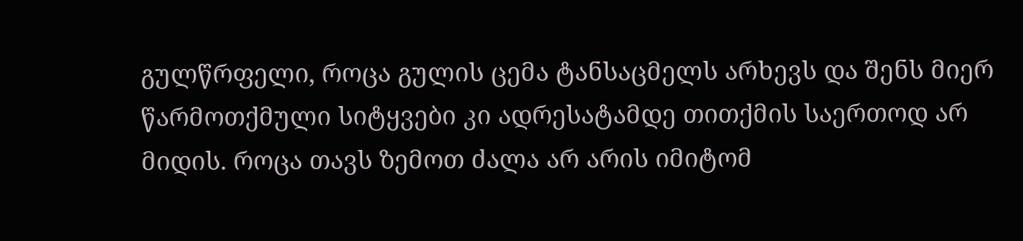გულწრფელი, როცა გულის ცემა ტანსაცმელს არხევს და შენს მიერ წარმოთქმული სიტყვები კი ადრესატამდე თითქმის საერთოდ არ მიდის. როცა თავს ზემოთ ძალა არ არის იმიტომ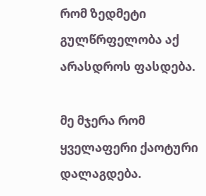რომ ზედმეტი გულწრფელობა აქ არასდროს ფასდება.

მე მჯერა რომ ყველაფერი ქაოტური დალაგდება.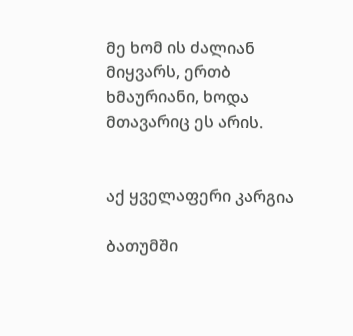მე ხომ ის ძალიან მიყვარს, ერთბ ხმაურიანი, ხოდა მთავარიც ეს არის.


აქ ყველაფერი კარგია

ბათუმში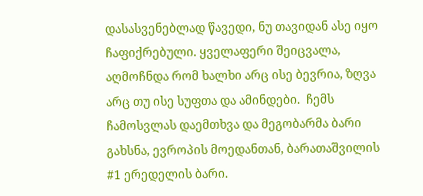დასასვენებლად წავედი, ნუ თავიდან ასე იყო ჩაფიქრებული. ყველაფერი შეიცვალა, აღმოჩნდა რომ ხალხი არც ისე ბევრია, ზღვა არც თუ ისე სუფთა და ამინდები.  ჩემს ჩამოსვლას დაემთხვა და მეგობარმა ბარი გახსნა, ევროპის მოედანთან, ბარათაშვილის #1 ერედელის ბარი.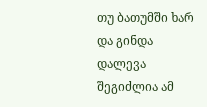თუ ბათუმში ხარ და გინდა დალევა შეგიძლია ამ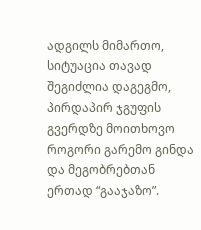ადგილს მიმართო, სიტუაცია თავად შეგიძლია დაგეგმო, პირდაპირ ჯგუფის გვერდზე მოითხოვო როგორი გარემო გინდა და მეგობრებთან ერთად “გააჯაზო”.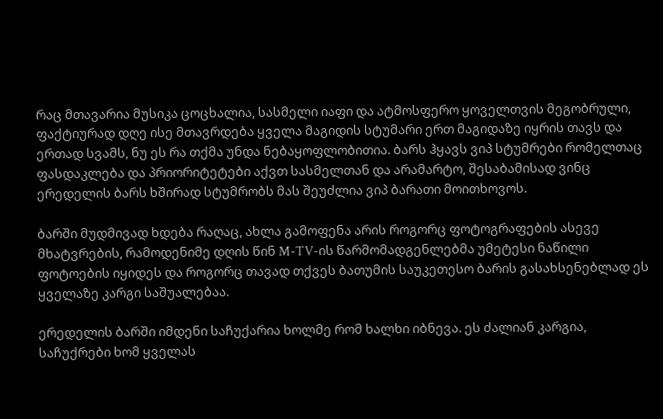რაც მთავარია მუსიკა ცოცხალია, სასმელი იაფი და ატმოსფერო ყოველთვის მეგობრული, ფაქტიურად დღე ისე მთავრდება ყველა მაგიდის სტუმარი ერთ მაგიდაზე იყრის თავს და ერთად სვამს, ნუ ეს რა თქმა უნდა ნებაყოფლობითია. ბარს ჰყავს ვიპ სტუმრები რომელთაც ფასდაკლება და პრიორიტეტები აქვთ სასმელთან და არამარტო, შესაბამისად ვინც ერედელის ბარს ხშირად სტუმრობს მას შეუძლია ვიპ ბარათი მოითხოვოს.

ბარში მუდმივად ხდება რაღაც, ახლა გამოფენა არის როგორც ფოტოგრაფების ასევე მხატვრების, რამოდენიმე დღის წინ M-TV-ის წარმომადგენლებმა უმეტესი ნაწილი ფოტოების იყიდეს და როგორც თავად თქვეს ბათუმის საუკეთესო ბარის გასახსენებლად ეს ყველაზე კარგი საშუალებაა.

ერედელის ბარში იმდენი საჩუქარია ხოლმე რომ ხალხი იბნევა. ეს ძალიან კარგია, საჩუქრები ხომ ყველას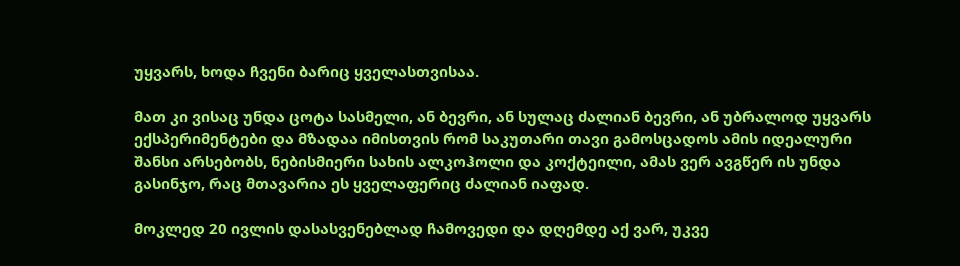უყვარს, ხოდა ჩვენი ბარიც ყველასთვისაა.

მათ კი ვისაც უნდა ცოტა სასმელი, ან ბევრი, ან სულაც ძალიან ბევრი, ან უბრალოდ უყვარს ექსპერიმენტები და მზადაა იმისთვის რომ საკუთარი თავი გამოსცადოს ამის იდეალური შანსი არსებობს, ნებისმიერი სახის ალკოჰოლი და კოქტეილი, ამას ვერ ავგწერ ის უნდა გასინჯო, რაც მთავარია ეს ყველაფერიც ძალიან იაფად.

მოკლედ 20 ივლის დასასვენებლად ჩამოვედი და დღემდე აქ ვარ, უკვე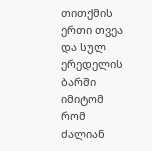თითქმის ერთი თვეა და სულ ერედელის ბარში იმიტომ რომ ძალიან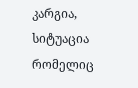კარგია, სიტუაცია რომელიც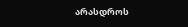არასდროს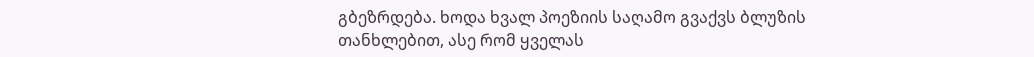გბეზრდება. ხოდა ხვალ პოეზიის საღამო გვაქვს ბლუზის თანხლებით, ასე რომ ყველას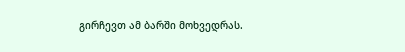გირჩევთ ამ ბარში მოხვედრას.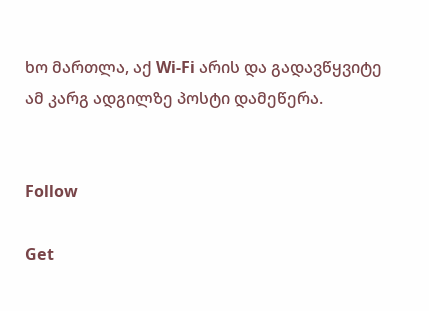ხო მართლა, აქ Wi-Fi არის და გადავწყვიტე ამ კარგ ადგილზე პოსტი დამეწერა.


Follow

Get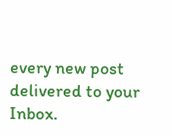every new post delivered to your Inbox.